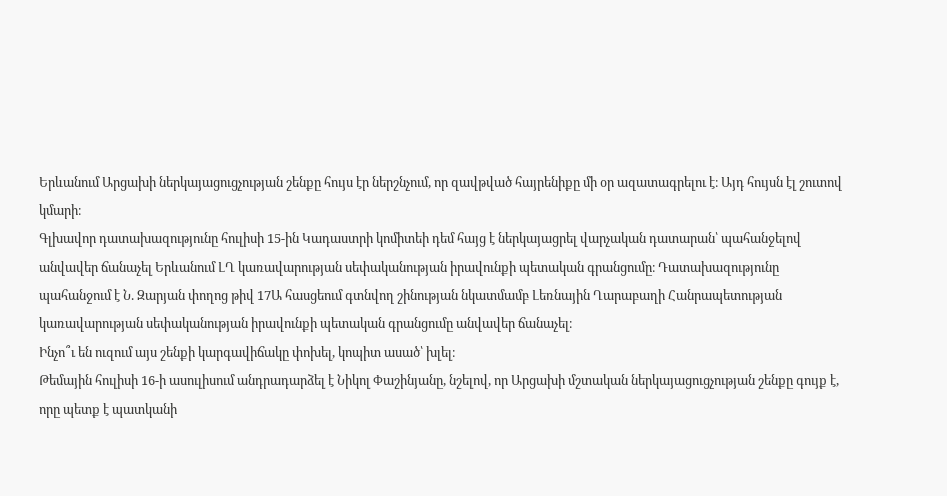Երևանում Արցախի ներկայացուցչության շենքը հույս էր ներշնչում, որ զավթված հայրենիքը մի օր ազատագրելու է։ Այդ հույսն էլ շուտով կմարի։
Գլխավոր դատախազությունը հուլիսի 15-ին Կադաստրի կոմիտեի դեմ հայց է ներկայացրել վարչական դատարան՝ պահանջելով անվավեր ճանաչել Երևանում ԼՂ կառավարության սեփականության իրավունքի պետական գրանցումը։ Դատախազությունը պահանջում է Ն. Զարյան փողոց թիվ 17Ա հասցեում գտնվող շինության նկատմամբ Լեռնային Ղարաբաղի Հանրապետության կառավարության սեփականության իրավունքի պետական գրանցումը անվավեր ճանաչել։
Ինչո՞ւ են ուզում այս շենքի կարգավիճակը փոխել, կոպիտ ասած՝ խլել։
Թեմային հուլիսի 16-ի ասուլիսում անդրադարձել է Նիկոլ Փաշինյանը, նշելով, որ Արցախի մշտական ներկայացուցչության շենքը գույք է, որը պետք է պատկանի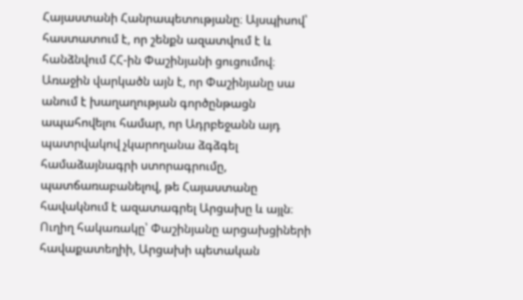Հայաստանի Հանրապետությանը։ Այսպիսով՝ հաստատում է, որ շենքն ազատվում է և հանձնվում ՀՀ-ին Փաշինյանի ցուցումով։
Առաջին վարկածն այն է, որ Փաշինյանը սա անում է խաղաղության գործընթացն ապահովելու համար, որ Ադրբեջանն այդ պատրվակով չկարողանա ձգձգել համաձայնագրի ստորագրումը, պատճառաբանելով, թե Հայաստանը հավակնում է ազատագրել Արցախը և այլն։ Ուղիղ հակառակը՝ Փաշինյանը արցախցիների հավաքատեղիի, Արցախի պետական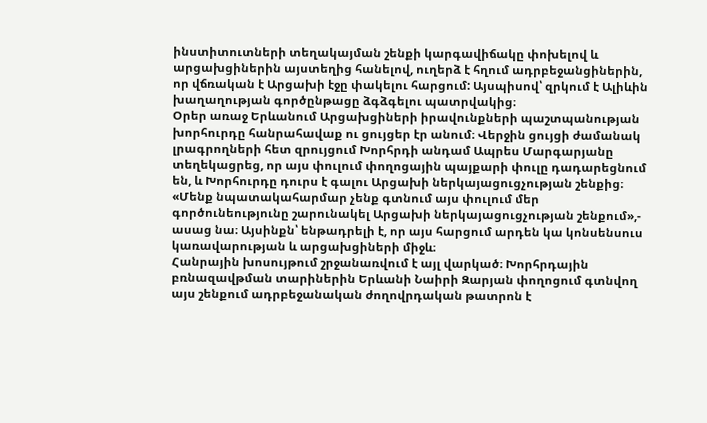ինստիտուտների տեղակայման շենքի կարգավիճակը փոխելով և արցախցիներին այստեղից հանելով, ուղերձ է հղում ադրբեջանցիներին, որ վճռական է Արցախի էջը փակելու հարցում: Այսպիսով՝ զրկում է Ալիևին խաղաղության գործընթացը ձգձգելու պատրվակից։
Օրեր առաջ Երևանում Արցախցիների իրավունքների պաշտպանության խորհուրդը հանրահավաք ու ցույցեր էր անում։ Վերջին ցույցի ժամանակ լրագրողների հետ զրույցում Խորհրդի անդամ Ապրես Մարգարյանը տեղեկացրեց, որ այս փուլում փողոցային պայքարի փուլը դադարեցնում են, և Խորհուրդը դուրս է գալու Արցախի ներկայացուցչության շենքից։ «Մենք նպատակահարմար չենք գտնում այս փուլում մեր գործունեությունը շարունակել Արցախի ներկայացուցչության շենքում»,- ասաց նա։ Այսինքն՝ ենթադրելի է, որ այս հարցում արդեն կա կոնսենսուս կառավարության և արցախցիների միջև։
Հանրային խոսույթում շրջանառվում է այլ վարկած։ Խորհրդային բռնազավթման տարիներին Երևանի Նաիրի Զարյան փողոցում գտնվող այս շենքում ադրբեջանական ժողովրդական թատրոն է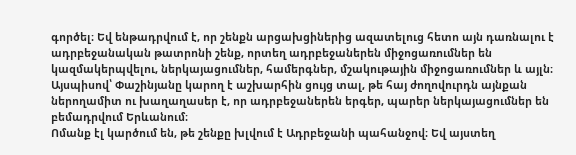գործել։ Եվ ենթադրվում է, որ շենքն արցախցիներից ազատելուց հետո այն դառնալու է ադրբեջանական թատրոնի շենք, որտեղ ադրբեջաներեն միջոցառումներ են կազմակերպվելու, ներկայացումներ, համերգներ, մշակութային միջոցառումներ և այլն։ Այսպիսով՝ Փաշինյանը կարող է աշխարհին ցույց տալ, թե հայ ժողովուրդն այնքան ներողամիտ ու խաղաղասեր է, որ ադրբեջաներեն երգեր, պարեր ներկայացումներ են բեմադրվում Երևանում։
Ոմանք էլ կարծում են, թե շենքը խլվում է Ադրբեջանի պահանջով։ Եվ այստեղ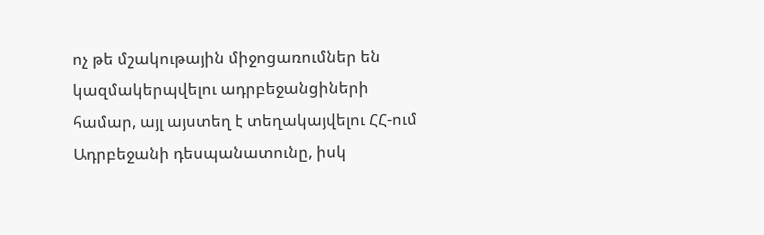ոչ թե մշակութային միջոցառումներ են կազմակերպվելու ադրբեջանցիների համար, այլ այստեղ է տեղակայվելու ՀՀ-ում Ադրբեջանի դեսպանատունը, իսկ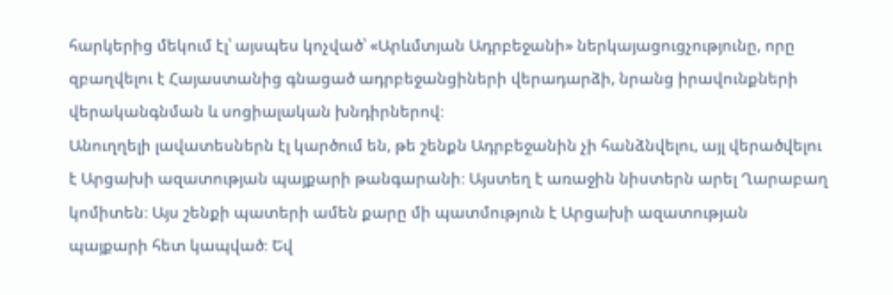հարկերից մեկում էլ՝ այսպես կոչված՝ «Արևմտյան Ադրբեջանի» ներկայացուցչությունը, որը զբաղվելու է Հայաստանից գնացած ադրբեջանցիների վերադարձի, նրանց իրավունքների վերականգնման և սոցիալական խնդիրներով։
Անուղղելի լավատեսներն էլ կարծում են, թե շենքն Ադրբեջանին չի հանձնվելու, այլ վերածվելու է Արցախի ազատության պայքարի թանգարանի։ Այստեղ է առաջին նիստերն արել Ղարաբաղ կոմիտեն։ Այս շենքի պատերի ամեն քարը մի պատմություն է Արցախի ազատության պայքարի հետ կապված։ Եվ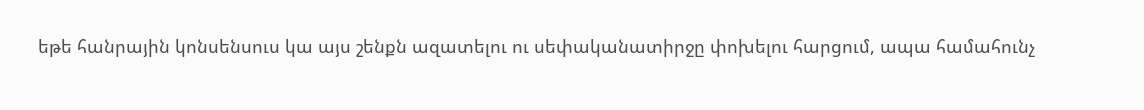եթե հանրային կոնսենսուս կա այս շենքն ազատելու ու սեփականատիրջը փոխելու հարցում, ապա համահունչ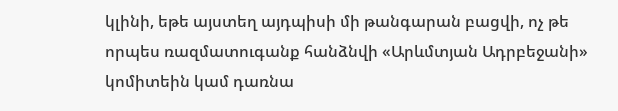կլինի, եթե այստեղ այդպիսի մի թանգարան բացվի, ոչ թե որպես ռազմատուգանք հանձնվի «Արևմտյան Ադրբեջանի» կոմիտեին կամ դառնա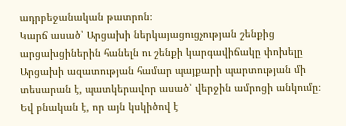ադրբեջանական թատրոն։
Կարճ ասած՝ Արցախի ներկայացուցչության շենքից արցախցիներին հանելն ու շենքի կարգավիճակը փոխելը Արցախի ազատության համար պայքարի պարտության մի տեսարան է, պատկերավոր ասած՝ վերջին ամրոցի անկումը։ Եվ բնական է, որ այն կսկիծով է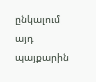ընկալում այդ պայքարին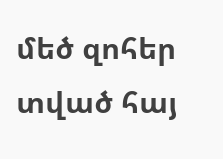մեծ զոհեր տված հայ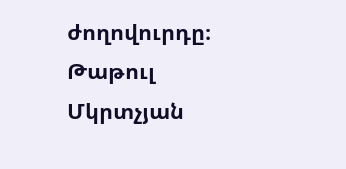ժողովուրդը։
Թաթուլ Մկրտչյան